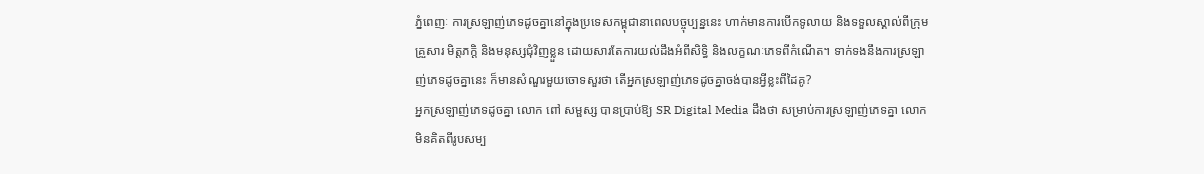ភ្នំពេញៈ ការស្រឡាញ់ភេទដូចគ្នានៅក្នុងប្រទេសកម្ពុជានាពេលបច្ចុប្បន្ននេះ ហាក់មានការបើកទូលាយ និងទទួលស្គាល់ពីក្រុមគ្រួសារ មិត្តភក្តិ និងមនុស្សជុំវិញខ្លួន ដោយសារតែការយល់ដឹងអំពីសិទ្ធិ និងលក្ខណៈភេទពីកំណើត។ ទាក់ទងនឹងការស្រឡាញ់ភេទដូចគ្នានេះ ក៏មានសំណួរមួយចោទសួរថា តើអ្នកស្រឡាញ់ភេទដូចគ្នាចង់បានអ្វីខ្លះពីដៃគូ?
អ្នកស្រឡាញ់ភេទដូចគ្នា លោក ពៅ សម្ផស្ស បានប្រាប់ឱ្យ SR Digital Media ដឹងថា សម្រាប់ការស្រឡាញ់ភេទគ្នា លោកមិនគិតពីរូបសម្ប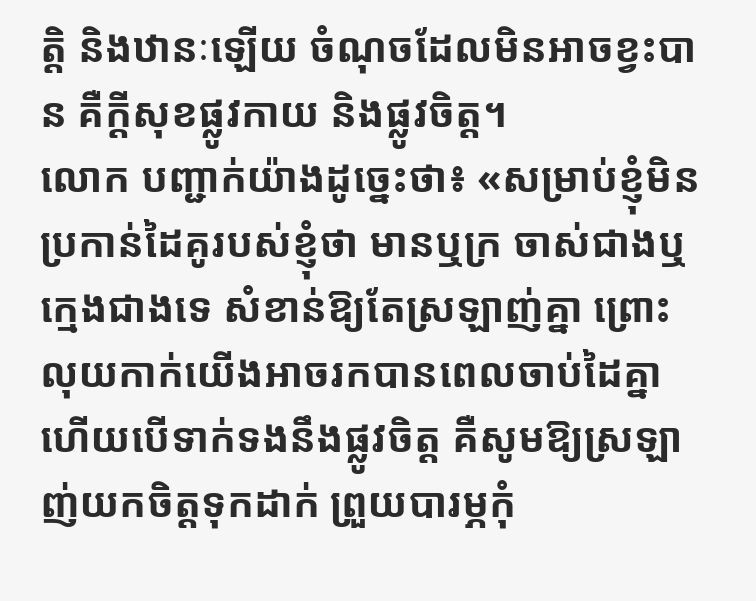ត្តិ និងឋានៈឡើយ ចំណុចដែលមិនអាចខ្វះបាន គឺក្តីសុខផ្លូវកាយ និងផ្លូវចិត្ត។
លោក បញ្ជាក់យ៉ាងដូច្នេះថា៖ «សម្រាប់ខ្ញុំមិនប្រកាន់ដៃគូរបស់ខ្ញុំថា មានឬក្រ ចាស់ជាងឬក្មេងជាងទេ សំខាន់ឱ្យតែស្រឡាញ់គ្នា ព្រោះលុយកាក់យើងអាចរកបានពេលចាប់ដៃគ្នា ហើយបើទាក់ទងនឹងផ្លូវចិត្ត គឺសូមឱ្យស្រឡាញ់យកចិត្តទុកដាក់ ព្រួយបារម្ភកុំ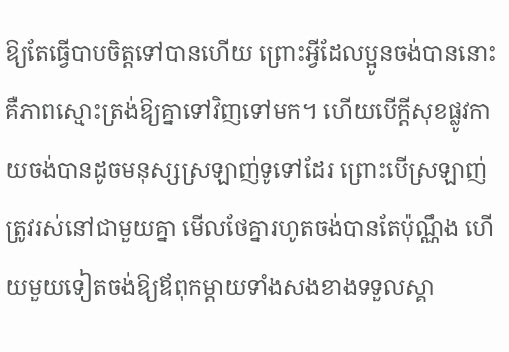ឱ្យតែធ្វើបាបចិត្តទៅបានហើយ ព្រោះអ្វីដែលប្អូនចង់បាននោះ គឺភាពស្មោះត្រង់ឱ្យគ្នាទៅវិញទៅមក។ ហើយបើក្តីសុខផ្លូវកាយចង់បានដូចមនុស្សស្រឡាញ់ទូទៅដែរ ព្រោះបើស្រឡាញ់ត្រូវរស់នៅជាមួយគ្នា មើលថែគ្នារហូតចង់បានតែប៉ុណ្ណឹង ហើយមួយទៀតចង់ឱ្យឪពុកម្ដាយទាំងសងខាងទទួលស្គា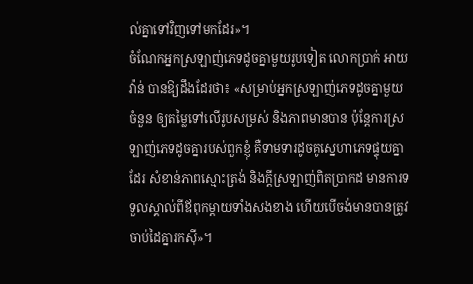ល់គ្នាទៅវិញទៅមកដែរ»។
ចំណែកអ្នកស្រឡាញ់ភេទដូចគ្នាមួយរូបទៀត លោកប្រាក់ អាយវ៉ាន់ បានឱ្យដឹងដែរថា៖ «សម្រាប់អ្នកស្រឡាញ់ភេទដូចគ្នាមួយចំនួន ឲ្យតម្លៃទៅលើរូបសម្រស់ និងភាពមានបាន ប៉ុន្តែការស្រឡាញ់ភេទដូចគ្នារបស់ពួកខ្ញុំ គឺទាមទារដូចគូស្នេហាភេទផ្ទុយគ្នាដែរ សំខាន់ភាពស្មោះត្រង់ និងក្តីស្រឡាញ់ពិតប្រាកដ មានការទទួលស្គាល់ពីឪពុកម្ដាយទាំងសងខាង ហើយបើចង់មានបានត្រូវចាប់ដៃគ្នារកស៊ី»។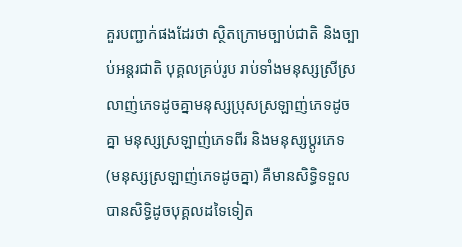គួរបញ្ជាក់ផងដែរថា ស្ថិតក្រោមច្បាប់ជាតិ និងច្បាប់អន្ដរជាតិ បុគ្គលគ្រប់រូប រាប់ទាំងមនុស្សស្រីស្រលាញ់ភេទដូចគ្នាមនុស្សប្រុសស្រឡាញ់ភេទដូចគ្នា មនុស្សស្រឡាញ់ភេទពីរ និងមនុស្សប្តូរភេទ (មនុស្សស្រឡាញ់ភេទដូចគ្នា) គឺមានសិទ្ធិទទួលបានសិទិ្ធដូចបុគ្គលដទៃទៀត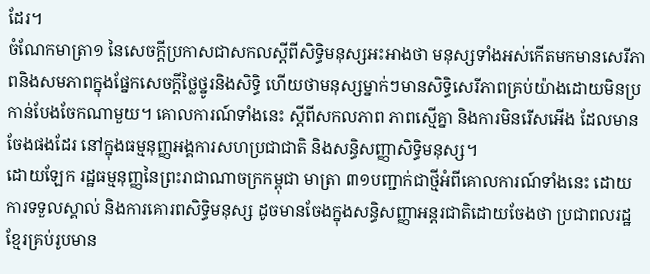ដែរ។
ចំណែកមាត្រា១ នៃសេចក្តីប្រកាសជាសកលស្តីពីសិទិ្ធមនុស្សអះអាងថា មនុស្សទាំងអស់កើតមកមានសេរីភាពនិងសមភាពក្នុងផ្នែកសេចក្ដីថ្លៃថ្នូរនិងសិទ្ធិ ហើយថាមនុស្សម្នាក់ៗមានសិទ្ធិសេរីភាពគ្រប់យ៉ាងដោយមិនប្រកាន់បែងចែកណាមួយ។ គោលការណ៍ទាំងនេះ ស្តីពីសកលភាព ភាពស្មើគ្នា និងការមិនរើសអើង ដែលមានចែងផងដែរ នៅក្នុងធម្មនុញ្ញអង្គការសហប្រជាជាតិ និងសន្ធិសញ្ញាសិទ្ធិមនុស្ស។
ដោយឡែក រដ្ឋធម្មនុញ្ញនៃព្រះរាជាណាចក្រកម្ពុជា មាត្រា ៣១បញ្ជាក់ជាថ្មីអំពីគោលការណ៍ទាំងនេះ ដោយការទទួលស្គាល់ និងការគោរពសិទ្ធិមនុស្ស ដូចមានចែងក្នុងសន្ធិសញ្ញាអន្តរជាតិដោយចែងថា ប្រជាពលរដ្ឋខ្មែរគ្រប់រូបមាន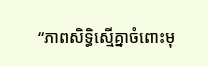“ភាពសិទ្ធិស្មើគ្នាចំពោះមុ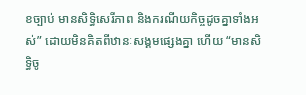ខច្បាប់ មានសិទ្ធិសេរីភាព និងករណីយកិច្ចដូចគ្នាទាំងអស់” ដោយមិនគិតពីឋានៈសង្គមផ្សេងគ្នា ហើយ “មានសិទ្ធិចូ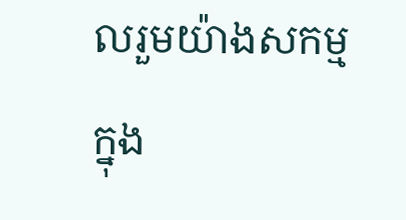លរួមយ៉ាងសកម្មក្នុង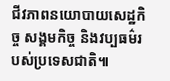ជីវភាពនយោបាយសេដ្ឋកិច្ច សង្គមកិច្ច និងវប្បធម៌របស់ប្រទេសជាតិ៕